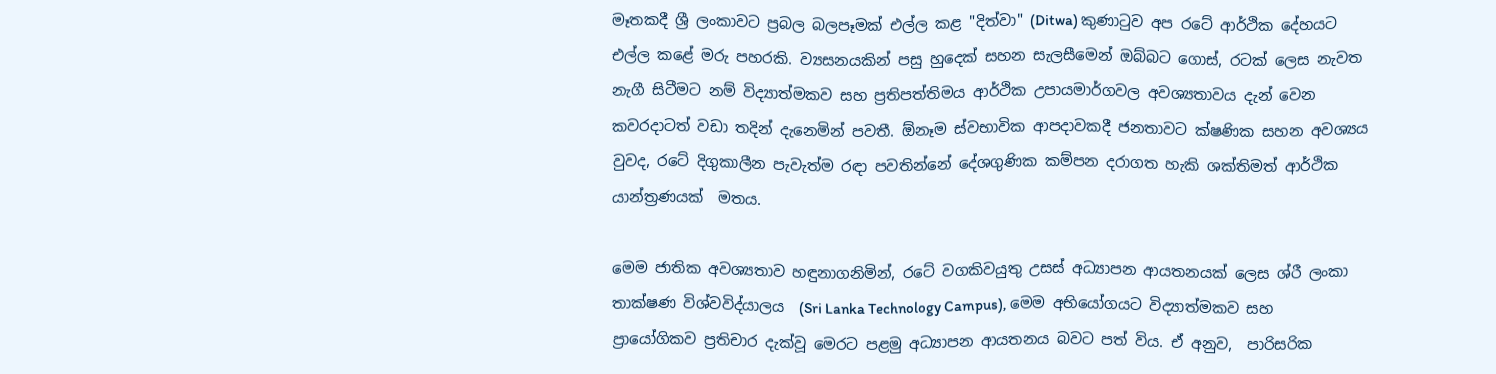මෑතකදී ශ්‍රී ලංකාවට ප්‍රබල බලපෑමක් එල්ල කළ "දිත්වා" (Ditwa) කුණාටුව අප රටේ ආර්ථික දේහයට එල්ල කළේ මරු පහරකි. ව්‍යසනයකින් පසු හුදෙක් සහන සැලසීමෙන් ඔබ්බට ගොස්, රටක් ලෙස නැවත නැගී සිටීමට නම් විද්‍යාත්මකව සහ ප්‍රතිපත්තිමය ආර්ථික උපායමාර්ගවල අවශ්‍යතාවය දැන් වෙන කවරදාටත් වඩා තදින් දැනෙමින් පවතී. ඕනෑම ස්වභාවික ආපදාවකදී ජනතාවට ක්ෂණික සහන අවශ්‍යය  වුවද, රටේ දිගුකාලීන පැවැත්ම රඳා පවතින්නේ දේශගුණික කම්පන දරාගත හැකි ශක්තිමත් ආර්ථික යාන්ත්‍රණයක්  මතය.

මෙම ජාතික අවශ්‍යතාව හඳුනාගනිමින්, රටේ වගකිවයුතු උසස් අධ්‍යාපන ආයතනයක් ලෙස ශ්රී ලංකා තාක්ෂණ විශ්වවිද්යාලය  (Sri Lanka Technology Campus), මෙම අභියෝගයට විද්‍යාත්මකව සහ ප්‍රායෝගිකව ප්‍රතිචාර දැක්වූ මෙරට පළමු අධ්‍යාපන ආයතනය බවට පත් විය. ඒ අනුව,  පාරිසරික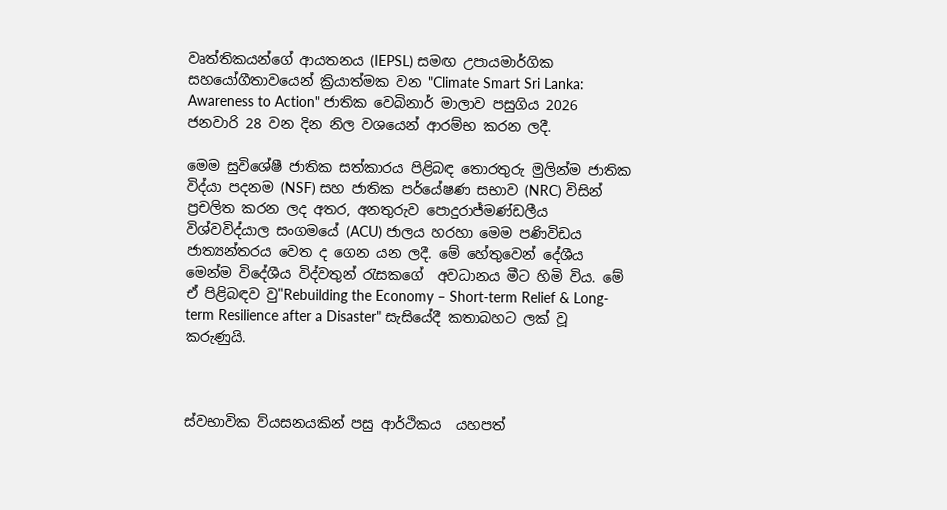වෘත්තිකයන්ගේ ආයතනය (IEPSL) සමඟ උපායමාර්ගික සහයෝගීතාවයෙන් ක්‍රියාත්මක වන "Climate Smart Sri Lanka: Awareness to Action" ජාතික වෙබිනාර් මාලාව පසුගිය 2026 ජනවාරි 28 වන දින නිල වශයෙන් ආරම්භ කරන ලදී.

මෙම සුවිශේෂී ජාතික සත්කාරය පිළිබඳ තොරතුරු මුලින්ම ජාතික විද්යා පදනම (NSF) සහ ජාතික පර්යේෂණ සභාව (NRC) විසින් ප්‍රචලිත කරන ලද අතර, අනතුරුව පොදුරාජ්‍මණ්ඩලීය විශ්වවිද්යාල සංගමයේ (ACU) ජාලය හරහා මෙම පණිවිඩය ජාත්‍යන්තරය වෙත ද ගෙන යන ලදී. මේ හේතුවෙන් දේශීය මෙන්ම විදේශීය විද්වතුන් රැසකගේ  අවධානය මීට හිමි විය. මේ ඒ පිළිබඳව වු"Rebuilding the Economy – Short-term Relief & Long-term Resilience after a Disaster" සැසියේදී කතාබහට ලක් වූ කරුණුයි.



ස්වභාවික ව්යසනයකින් පසු ආර්ථිකය  යහපත්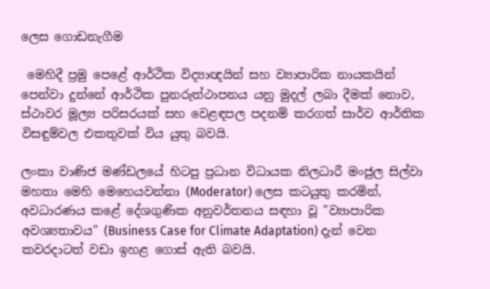ලෙස ගොඩනැගීම

 මෙහිදී ප්‍රමු පෙළේ ආර්ථික විද්‍යාඥයින් සහ ව්‍යාපාරික නායකයින් පෙන්වා දුන්නේ ආර්ථික පුනරුත්ථාපනය යනු මුදල් ලබා දීමක් නොව, ස්ථාවර මූල්‍ය පරිසරයක් සහ වෙළඳපල පදනම් කරගත් සාර්ව ආර්තික විසඳුම්වල එකතුවක් විය යුතු බවයි.

ලංකා වාණිජ මණ්ඩලයේ හිටපු ප්‍රධාන විධායක නිලධාරී මංජුල සිල්වා මහතා මෙහි මෙහෙයවන්නා (Moderator) ලෙස කටයුතු කරමින්,  අවධාරණය කළේ දේශගුණික අනුවර්තනය සඳහා වූ "ව්‍යාපාරික අවශ්‍යතාවය" (Business Case for Climate Adaptation) දැන් වෙන කවරදාටත් වඩා ඉහළ ගොස් ඇති බවයි.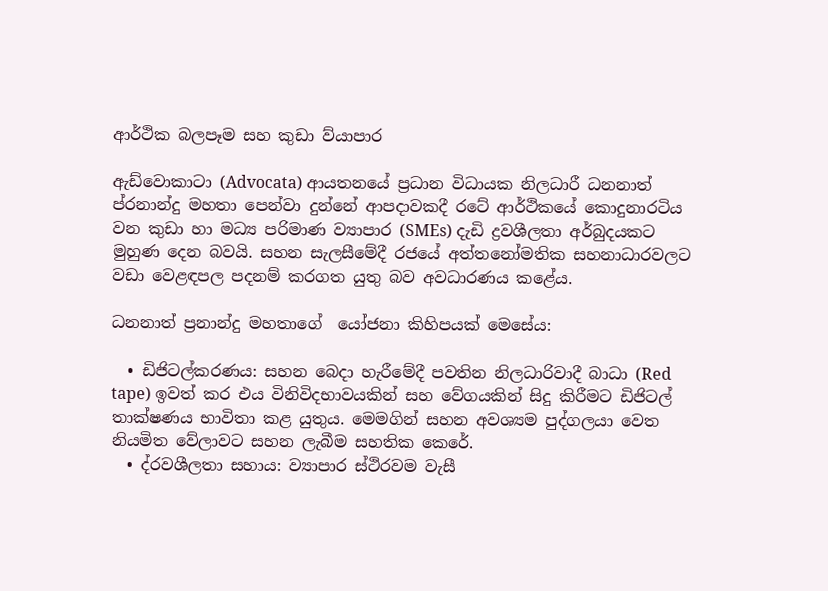ආර්ථික බලපෑම සහ කුඩා ව්යාපාර

ඇඩ්වොකාටා (Advocata) ආයතනයේ ප්‍රධාන විධායක නිලධාරී ධනනාත් ප්රනාන්දු මහතා පෙන්වා දුන්නේ ආපදාවකදී රටේ ආර්ථිකයේ කොදුනාරටිය වන කුඩා හා මධ්‍ය පරිමාණ ව්‍යාපාර (SMEs) දැඩි ද්‍රවශීලතා අර්බුදයකට මුහුණ දෙන බවයි. සහන සැලසීමේදී රජයේ අත්තනෝමතික සහනාධාරවලට වඩා වෙළඳපල පදනම් කරගත යුතු බව අවධාරණය කළේය.

ධනනාත් ප්‍රනාන්දු මහතාගේ  යෝජනා කිහිපයක් මෙසේය:

  • ඩිජිටල්කරණය: සහන බෙදා හැරීමේදී පවතින නිලධාරිවාදී බාධා (Red tape) ඉවත් කර එය විනිවිදභාවයකින් සහ වේගයකින් සිදු කිරීමට ඩිජිටල් තාක්ෂණය භාවිතා කළ යුතුය. මෙමගින් සහන අවශ්‍යම පුද්ගලයා වෙත නියමිත වේලාවට සහන ලැබීම සහතික කෙරේ.
  • ද්රවශීලතා සහාය: ව්‍යාපාර ස්ථිරවම වැසී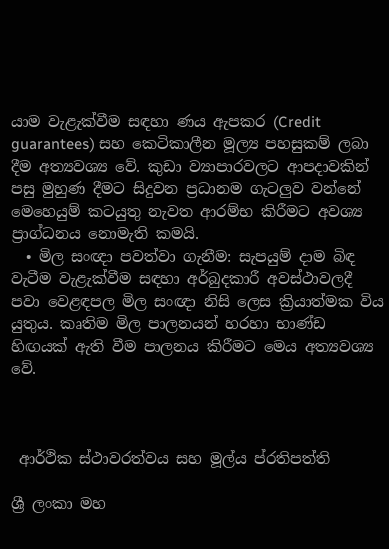යාම වැළැක්වීම සඳහා ණය ඇපකර (Credit guarantees) සහ කෙටිකාලීන මූල්‍ය පහසුකම් ලබා දීම අත්‍යවශ්‍ය වේ. කුඩා ව්‍යාපාරවලට ආපදාවකින් පසු මුහුණ දීමට සිදුවන ප්‍රධානම ගැටලුව වන්නේ මෙහෙයුම් කටයුතු නැවත ආරම්භ කිරීමට අවශ්‍ය ප්‍රාග්ධනය නොමැති කමයි.
  • මිල සංඥා පවත්වා ගැනීම: සැපයුම් දාම බිඳ වැටීම වැළැක්වීම සඳහා අර්බුදකාරී අවස්ථාවලදී පවා වෙළඳපල මිල සංඥා නිසි ලෙස ක්‍රියාත්මක විය යුතුය. කෘතිම මිල පාලනයන් හරහා භාණ්ඩ හිඟයක් ඇති වීම පාලනය කිරීමට මෙය අත්‍යවශ්‍ය වේ.



 ආර්ථික ස්ථාවරත්වය සහ මූල්ය ප්රතිපත්ති

ශ්‍රී ලංකා මහ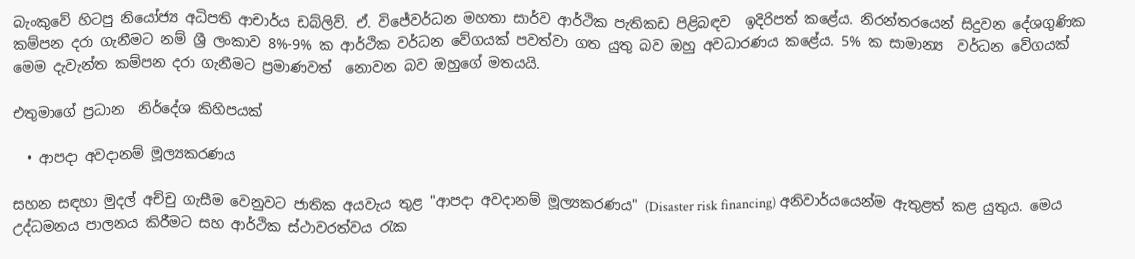බැංකුවේ හිටපු නියෝජ්‍ය අධිපති ආචාර්ය ඩබ්ලිව්. ඒ. විජේවර්ධන මහතා සාර්ව ආර්ථික පැතිකඩ පිළිබඳව  ඉදිරිපත් කළේය. නිරන්තරයෙන් සිදුවන දේශගුණික කම්පන දරා ගැනීමට නම් ශ්‍රී ලංකාව 8%-9% ක ආර්ථික වර්ධන වේගයක් පවත්වා ගත යුතු බව ඔහු අවධාරණය කළේය. 5% ක සාමාන්‍ය  වර්ධන වේගයක් මෙම දැවැන්ත කම්පන දරා ගැනීමට ප්‍රමාණවත්  නොවන බව ඔහුගේ මතයයි.

එතුමාගේ ප්‍රධාන  නිර්දේශ කිහිපයක්

  • ආපදා අවදානම් මූල්‍යකරණය

සහන සඳහා මුදල් අච්චු ගැසීම වෙනුවට ජාතික අයවැය තුළ "ආපදා අවදානම් මූල්‍යකරණය" (Disaster risk financing) අනිවාර්යයෙන්ම ඇතුළත් කළ යුතුය. මෙය උද්ධමනය පාලනය කිරීමට සහ ආර්ථික ස්ථාවරත්වය රැක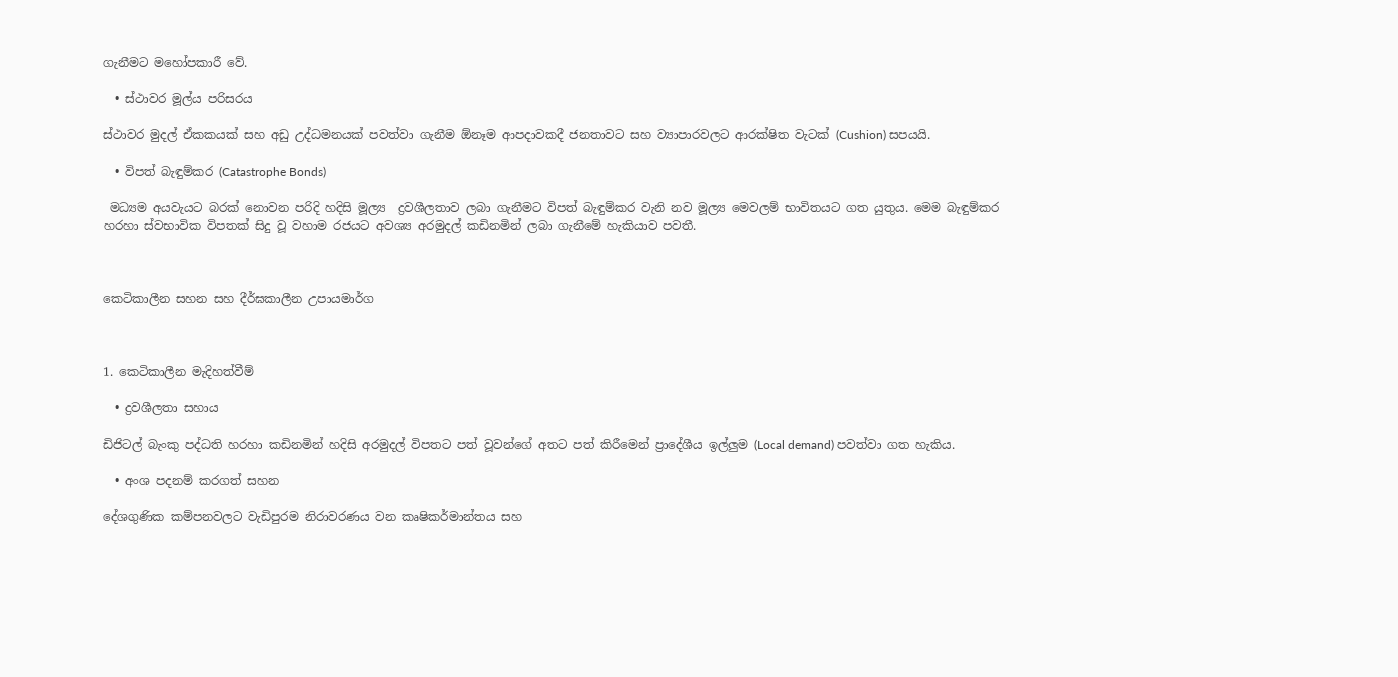ගැනීමට මහෝපකාරී වේ.

  • ස්ථාවර මූල්ය පරිසරය

ස්ථාවර මුදල් ඒකකයක් සහ අඩු උද්ධමනයක් පවත්වා ගැනීම ඕනෑම ආපදාවකදී ජනතාවට සහ ව්‍යාපාරවලට ආරක්ෂිත වැටක් (Cushion) සපයයි.

  • විපත් බැඳුම්කර (Catastrophe Bonds)

 මධ්‍යම අයවැයට බරක් නොවන පරිදි හදිසි මූල්‍ය  ද්‍රවශීලතාව ලබා ගැනීමට විපත් බැඳුම්කර වැනි නව මූල්‍ය මෙවලම් භාවිතයට ගත යුතුය. මෙම බැඳුම්කර හරහා ස්වභාවික විපතක් සිදු වූ වහාම රජයට අවශ්‍ය අරමුදල් කඩිනමින් ලබා ගැනීමේ හැකියාව පවතී.



කෙටිකාලීන සහන සහ දීර්ඝකාලීන උපායමාර්ග



1. කෙටිකාලීන මැදිහත්වීම්

  • ද්‍රවශීලතා සහාය

ඩිජිටල් බැංකු පද්ධති හරහා කඩිනමින් හදිසි අරමුදල් විපතට පත් වූවන්ගේ අතට පත් කිරීමෙන් ප්‍රාදේශීය ඉල්ලුම (Local demand) පවත්වා ගත හැකිය.

  • අංශ පදනම් කරගත් සහන

දේශගුණික කම්පනවලට වැඩිපුරම නිරාවරණය වන කෘෂිකර්මාන්තය සහ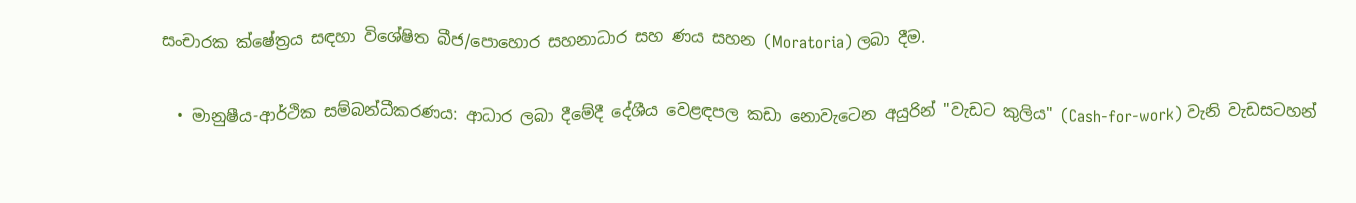සංචාරක ක්ෂේත්‍රය සඳහා විශේෂිත බීජ/පොහොර සහනාධාර සහ ණය සහන (Moratoria) ලබා දීම.

  • මානුෂීය-ආර්ථික සම්බන්ධීකරණය: ආධාර ලබා දීමේදී දේශීය වෙළඳපල කඩා නොවැටෙන අයුරින් "වැඩට කුලිය" (Cash-for-work) වැනි වැඩසටහන්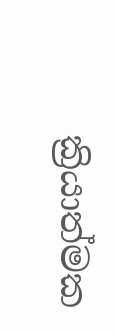ක්‍රියාත්මක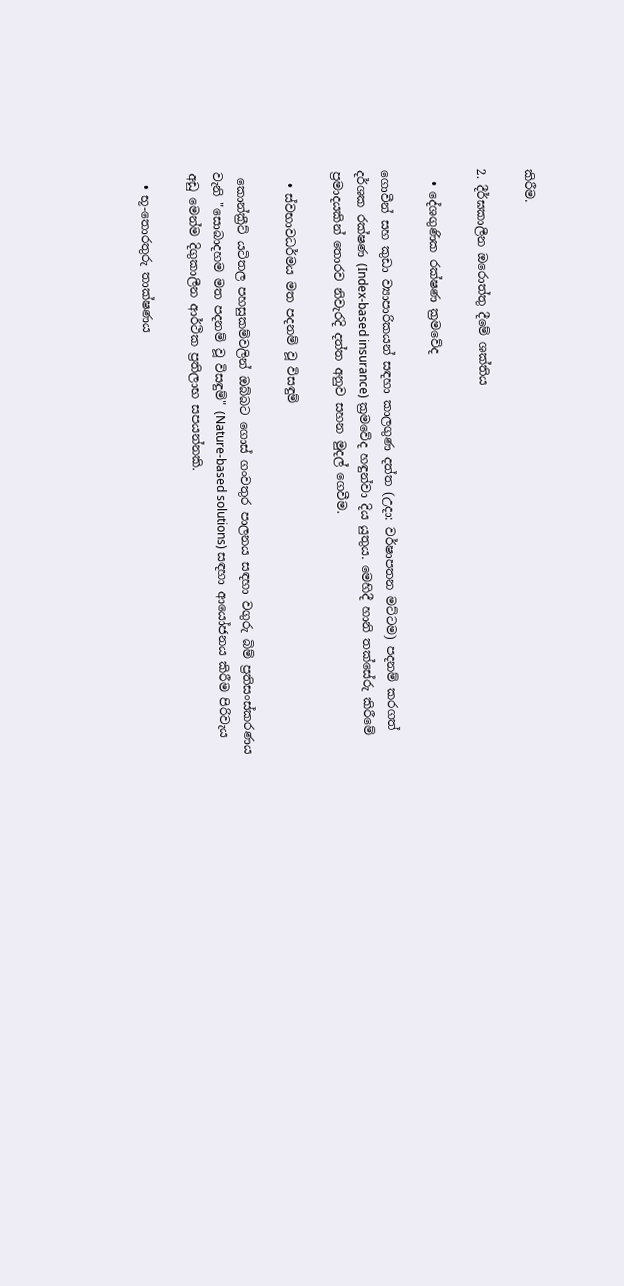කිරීම.

2. දීර්ඝකාලීන ඔරොත්තු දීමේ ශක්තිය

  • දේශගුණික රක්ෂණ ක්‍රමවේද

ගොවීන් සහ කුඩා ව්‍යාපාරිකයන් සඳහා කාලගුණ දත්ත (උදා: වර්ෂාපතන මට්ටම) පදනම් කරගත් දර්ශක රක්ෂණ (Index-based insurance) ක්‍රමවේද හඳුන්වා දිය යුතුය. මෙහිදී හානි තක්සේරු කිරීමේ ප්‍රමාදයකින් තොරව නිවැරදි දත්ත අනුව සහන මුදල් ගෙවීම.

  • ස්වභාවධර්මය මත පදනම් වූ විසඳුම්

 කොන්ක්‍රීට් යටිතල පහසුකම්වලින් ඔබ්බට ගොස් ගංවතුර පාලනය සඳහා වගුරු බිම් ප්‍රතිසංස්කරණය වැනි "සොබාදහම මත පදනම් වූ විසඳුම්" (Nature-based solutions) සඳහා ආයෝජනය කිරීම පිරිවැය අඩු මෙන්ම දිගුකාලීන ආර්ථික ප්‍රතිලාභ සපයන්නකි.

  • භූ-තොරතුරු තාක්ෂණය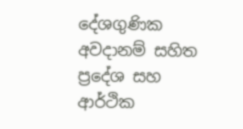දේශගුණික අවදානම් සහිත ප්‍රදේශ සහ ආර්ථික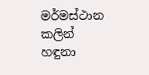මර්මස්ථාන කලින් හඳුනා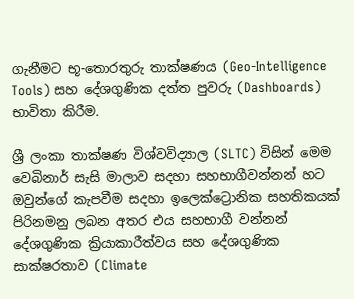ගැනීමට භූ-තොරතුරු තාක්ෂණය (Geo-Intelligence Tools) සහ දේශගුණික දත්ත පුවරු (Dashboards) භාවිතා කිරීම.

ශ්‍රී ලංකා තාක්ෂණ විශ්වවිද්‍යාල (SLTC) විසින් මෙම වෙබිනාර් සැසි මාලාව සදහා සහභාගීවන්නන් හට ඔවුන්ගේ කැපවීම සදහා ඉලෙක්ට්‍රොනික සහතිකයක්  පිරිනමනු ලබන අතර එය සහභාගී වන්නන් දේශගුණික ක්‍රියාකාරීත්වය සහ දේශගුණික සාක්ෂරතාව (Climate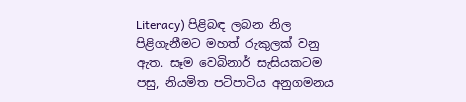Literacy) පිළිබඳ ලබන නිල පිළිගැනීමට මහත් රුකුලක් වනු ඇත. සෑම වෙබිනාර් සැසියකටම පසු, නියමිත පටිපාටිය අනුගමනය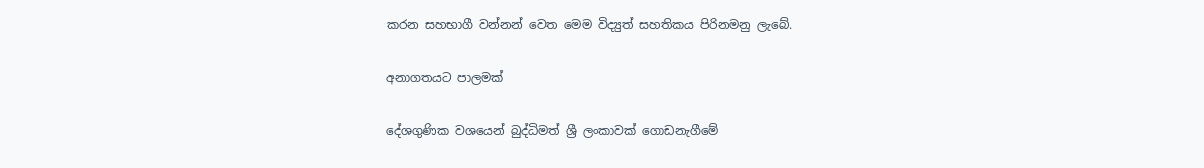කරන සහභාගී වන්නන් වෙත මෙම විද්‍යුත් සහතිකය පිරිනමනු ලැබේ.

අනාගතයට පාලමක්

දේශගුණික වශයෙන් බුද්ධිමත් ශ්‍රී ලංකාවක් ගොඩනැගීමේ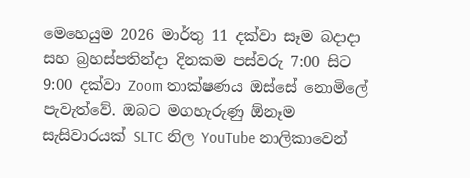මෙහෙයුම 2026 මාර්තු 11 දක්වා සෑම බදාදා සහ බ්‍රහස්පතින්දා දිනකම පස්වරු 7:00 සිට 9:00 දක්වා Zoom තාක්ෂණය ඔස්සේ නොමිලේ පැවැත්වේ. ඔබට මගහැරුණු ඕනෑම සැසිවාරයක් SLTC නිල YouTube නාලිකාවෙන්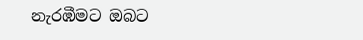නැරඹීමට ඔබට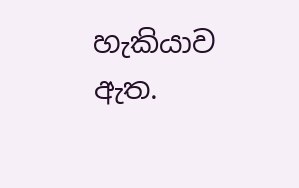හැකියාව ඇත.